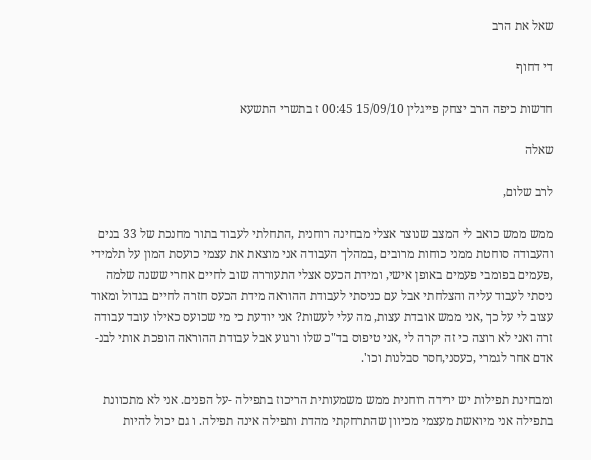שאל את הרב

די דחוף

חדשות כיפה הרב יצחק פייגלין 15/09/10 00:45 ז בתשרי התשעא

שאלה

לרב שלום,

ממש ממש כואב לי המצב שנוצר אצלי מבחינה רוחנית ,התחלתי לעבוד בתור מחנכת של 33 בנים והעבודה סוחטת ממני כוחות מרובים ,במהלך העבודה אני מוצאת את עצמי כועסת המון על תלמידי ,פעמים בפומבי פעמים באופן אישי, ומידת הכעס אצלי התעוררה שוב לחיים אחרי ששנה שלמה ניסתי לעבוד עליה והצלחתי אבל עם כניסתי לעבודת ההוראה מידת הכעס חזרה לחיים בגדול ומאוד עצוב לי על כך ,אני ממש אובדת עצות, מה עלי לעשות? אני יודעת כי מי שכועס כאילו עובד עבודה זרה ואני לא רוצה כי זה יקרה לי ,אני טיפוס בד"כ שלו ורגוע אבל עבודת ההוראה הופכת אותי לבנ-אדם אחר לגמרי ,כעסני,חסר סבלנות וכו'.

ומבחינת תפילות יש ירידה רוחנית ממש משמעותית הריכוז בתפילה -על הפנים. אני לא מתכוונת בתפילה אני מיואשת מעצמי מכיוון שהתרחקתי מהדת ותפילה אינה תפילה. ו גם יכול להיות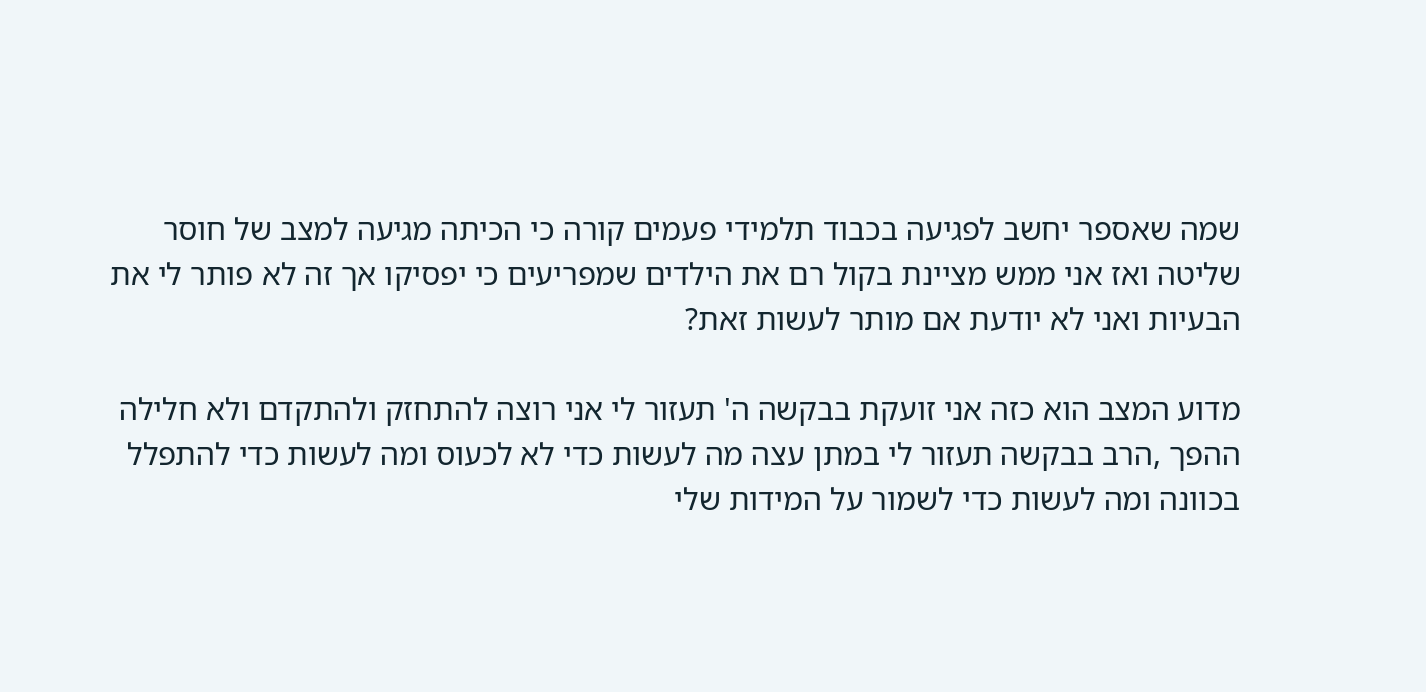שמה שאספר יחשב לפגיעה בכבוד תלמידי פעמים קורה כי הכיתה מגיעה למצב של חוסר שליטה ואז אני ממש מציינת בקול רם את הילדים שמפריעים כי יפסיקו אך זה לא פותר לי את הבעיות ואני לא יודעת אם מותר לעשות זאת?

מדוע המצב הוא כזה אני זועקת בבקשה ה' תעזור לי אני רוצה להתחזק ולהתקדם ולא חלילה ההפך ,הרב בבקשה תעזור לי במתן עצה מה לעשות כדי לא לכעוס ומה לעשות כדי להתפלל בכוונה ומה לעשות כדי לשמור על המידות שלי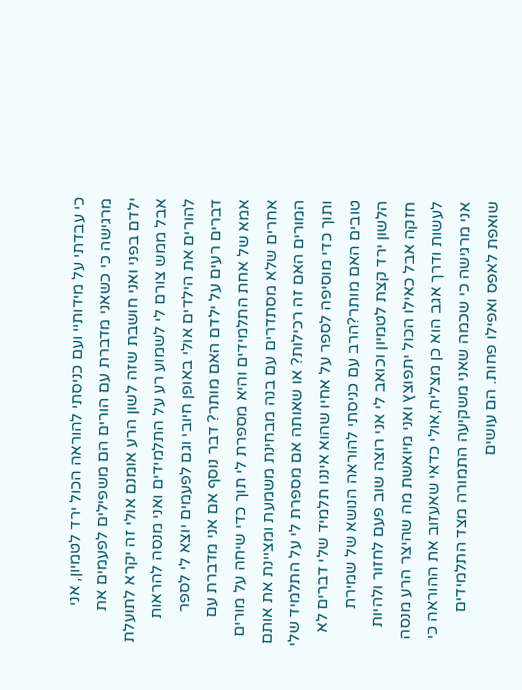כי עבדתי על מידותיי ועם כניסתי להוראה הכול ירד לטמיון, אני מרגישה כי כשאני מדברת עם הורים הם משפילים לפעמים את ילדם בפני ואני חושבת שזה לשון הרע אומנם אולי זה יקרא לתועלת אבל ממש צורם לי לשמוע רע על התלמידים ואני מנסה להראות להורים את הילדים אולי באופן חיובי וגם לפעמים יוצא לי לספר דברים רעים על ילדם האם מותר? דבר נוסף אם אני מדברת עם אמא של אחת התלמידים והיא מספרת לי תוך כדי שיחה על מורים אחרים שלא מסתדרים עם בנה מבחינת משמעת ומציינת את אותם המורים האם זה רכילות? או שאותה אם מספרת לי על התלמיד שלי ותוך כדי מוסיפה לספר על אחיו שהוא איננו תלמיד שלי דברים לא טובים האם מותר?הרב עם כניסתי להוראה הנושא של שמירת הלשון ירד קצת לטמיון וכואב לי אני רוצה שוב פעם לחזור ולהיות חזקה אבל כאילו הכול יתפוצץ ואני מיואשת מה שהיצר הרע מנסה לעשות ודרך אגב הוא כן מצליח,אולי כדאי שאעזוב את ההוראה כי אני מרגישה כי שכמה שאני משקיעה התמורה מצד התלמידים שואפת לאפס ואפילו פחות. הם עושים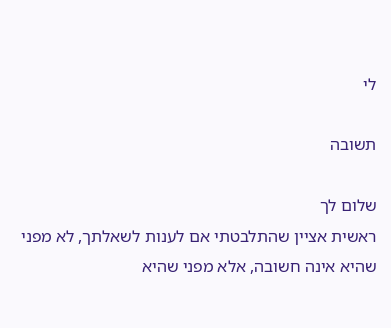לי

תשובה

שלום לך
ראשית אציין שהתלבטתי אם לענות לשאלתך, לא מפני שהיא אינה חשובה, אלא מפני שהיא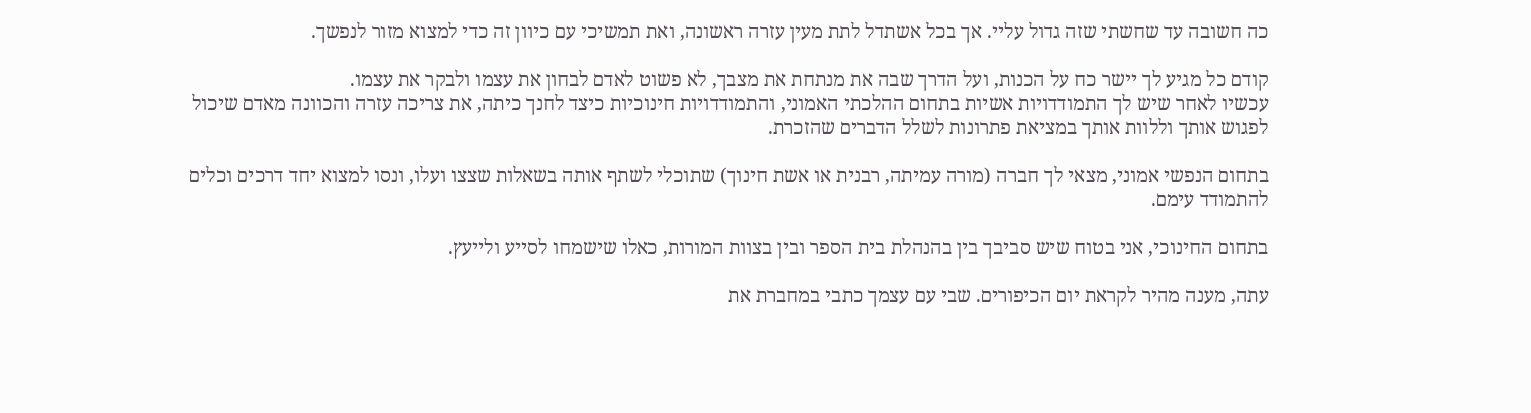כה חשובה עד שחשתי שזה גדול עליי. אך בכל אשתדל לתת מעין עזרה ראשונה, ואת תמשיכי עם כיוון זה כדי למצוא מזור לנפשך.

קודם כל מגיע לך יישר כח על הכנות, ועל הדרך שבה את מנתחת את מצבך, לא פשוט לאדם לבחון את עצמו ולבקר את עצמו.
עכשיו לאחר שיש לך התמודדויות אשיות בתחום ההלכתי האמוני, והתמודדויות חינוכיות כיצד לחנך כיתה, את צריכה עזרה והכוונה מאדם שיכול לפגוש אותך וללוות אותך במציאת פתרונות לשלל הדברים שהזכרת.

בתחום הנפשי אמוני, מצאי לך חברה (מורה עמיתה, רבנית או אשת חינוך) שתוכלי לשתף אותה בשאלות שצצו ועלו, ונסו למצוא יחד דרכים וכלים להתמודד עימם.

בתחום החינוכי, אני בטוח שיש סביבך בין בהנהלת בית הספר ובין בצוות המורות, כאלו שישמחו לסייע ולייעץ.

עתה, מענה מהיר לקראת יום הכיפורים. שבי עם עצמך כתבי במחברת את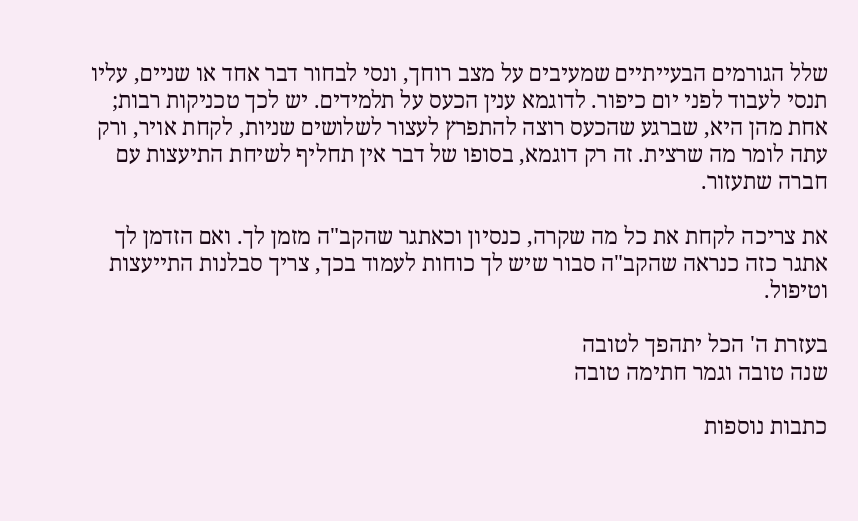שלל הגורמים הבעייתיים שמעיבים על מצב רוחך, ונסי לבחור דבר אחד או שניים, עליו תנסי לעבוד לפני יום כיפור. לדוגמא ענין הכעס על תלמידים. יש לכך טכניקות רבות; אחת מהן היא, שברגע שהכעס רוצה להתפרץ לעצור לשלושים שניות, לקחת אויר, ורק עתה לומר מה שרצית. זה רק דוגמא, בסופו של דבר אין תחליף לשיחת התיעצות עם חברה שתעזור.

את צריכה לקחת את כל מה שקרה, כנסיון וכאתגר שהקב"ה מזמן לך. ואם הזדמן לך אתגר כזה כנראה שהקב"ה סבור שיש לך כוחות לעמוד בכך, צריך סבלנות התייעצות וטיפול.

בעזרת ה' הכל יתהפך לטובה
שנה טובה וגמר חתימה טובה

כתבות נוספות